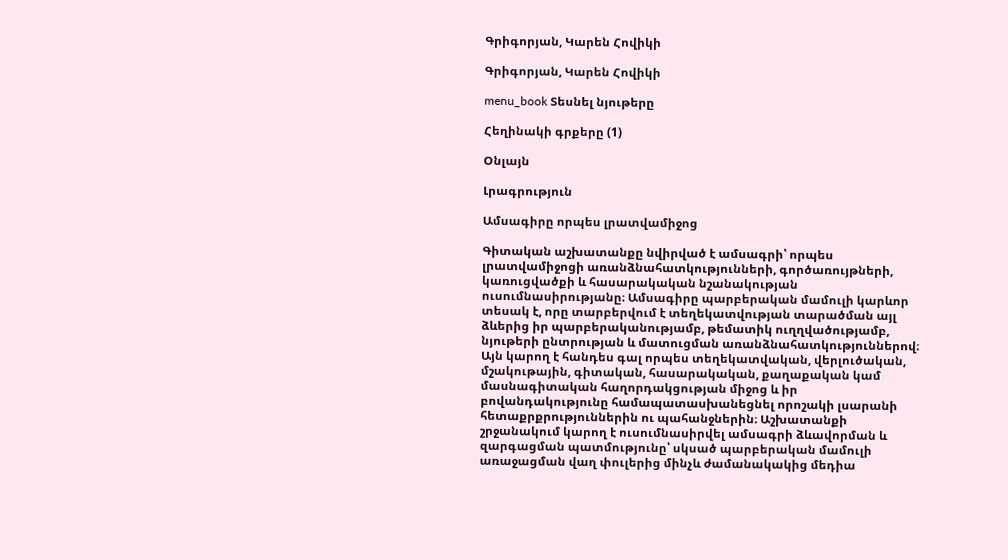Գրիգորյան, Կարեն Հովիկի

Գրիգորյան, Կարեն Հովիկի

menu_book Տեսնել նյութերը

Հեղինակի գրքերը (1)

Օնլայն

Լրագրություն

Ամսագիրը որպես լրատվամիջոց

Գիտական աշխատանքը նվիրված է ամսագրի՝ որպես լրատվամիջոցի առանձնահատկությունների, գործառույթների, կառուցվածքի և հասարակական նշանակության ուսումնասիրությանը։ Ամսագիրը պարբերական մամուլի կարևոր տեսակ է, որը տարբերվում է տեղեկատվության տարածման այլ ձևերից իր պարբերականությամբ, թեմատիկ ուղղվածությամբ, նյութերի ընտրության և մատուցման առանձնահատկություններով։ Այն կարող է հանդես գալ որպես տեղեկատվական, վերլուծական, մշակութային, գիտական, հասարակական, քաղաքական կամ մասնագիտական հաղորդակցության միջոց և իր բովանդակությունը համապատասխանեցնել որոշակի լսարանի հետաքրքրություններին ու պահանջներին։ Աշխատանքի շրջանակում կարող է ուսումնասիրվել ամսագրի ձևավորման և զարգացման պատմությունը՝ սկսած պարբերական մամուլի առաջացման վաղ փուլերից մինչև ժամանակակից մեդիա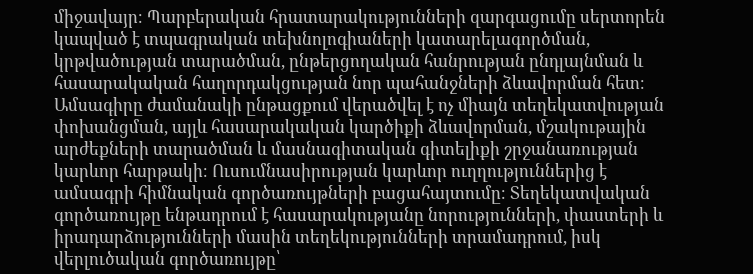միջավայր։ Պարբերական հրատարակությունների զարգացումը սերտորեն կապված է տպագրական տեխնոլոգիաների կատարելագործման, կրթվածության տարածման, ընթերցողական հանրության ընդլայնման և հասարակական հաղորդակցության նոր պահանջների ձևավորման հետ։ Ամսագիրը ժամանակի ընթացքում վերածվել է ոչ միայն տեղեկատվության փոխանցման, այլև հասարակական կարծիքի ձևավորման, մշակութային արժեքների տարածման և մասնագիտական գիտելիքի շրջանառության կարևոր հարթակի։ Ուսումնասիրության կարևոր ուղղություններից է ամսագրի հիմնական գործառույթների բացահայտումը։ Տեղեկատվական գործառույթը ենթադրում է հասարակությանը նորությունների, փաստերի և իրադարձությունների մասին տեղեկությունների տրամադրում, իսկ վերլուծական գործառույթը՝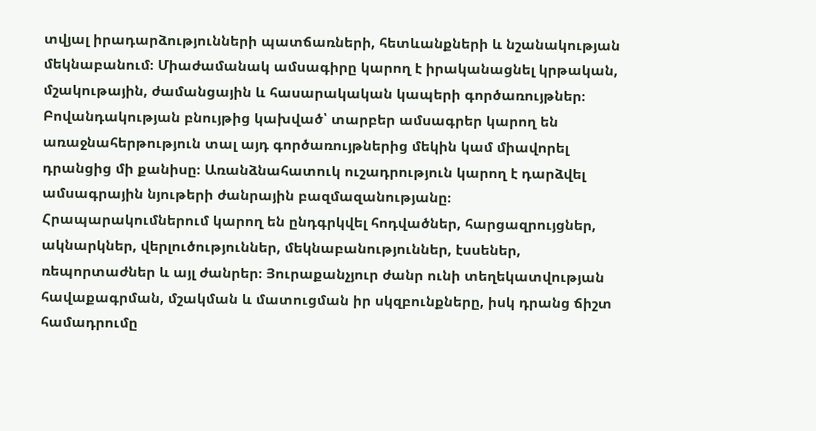տվյալ իրադարձությունների պատճառների, հետևանքների և նշանակության մեկնաբանում։ Միաժամանակ ամսագիրը կարող է իրականացնել կրթական, մշակութային, ժամանցային և հասարակական կապերի գործառույթներ։ Բովանդակության բնույթից կախված՝ տարբեր ամսագրեր կարող են առաջնահերթություն տալ այդ գործառույթներից մեկին կամ միավորել դրանցից մի քանիսը։ Առանձնահատուկ ուշադրություն կարող է դարձվել ամսագրային նյութերի ժանրային բազմազանությանը։ Հրապարակումներում կարող են ընդգրկվել հոդվածներ, հարցազրույցներ, ակնարկներ, վերլուծություններ, մեկնաբանություններ, էսսեներ, ռեպորտաժներ և այլ ժանրեր։ Յուրաքանչյուր ժանր ունի տեղեկատվության հավաքագրման, մշակման և մատուցման իր սկզբունքները, իսկ դրանց ճիշտ համադրումը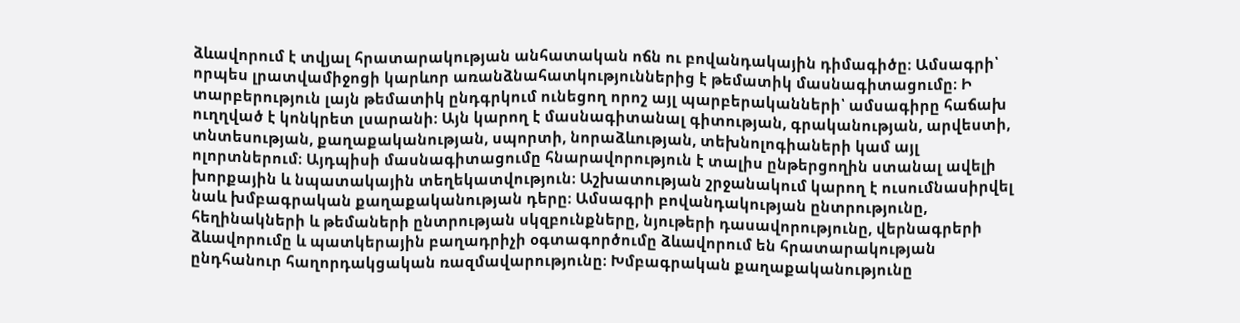ձևավորում է տվյալ հրատարակության անհատական ոճն ու բովանդակային դիմագիծը։ Ամսագրի՝ որպես լրատվամիջոցի կարևոր առանձնահատկություններից է թեմատիկ մասնագիտացումը։ Ի տարբերություն լայն թեմատիկ ընդգրկում ունեցող որոշ այլ պարբերականների՝ ամսագիրը հաճախ ուղղված է կոնկրետ լսարանի։ Այն կարող է մասնագիտանալ գիտության, գրականության, արվեստի, տնտեսության, քաղաքականության, սպորտի, նորաձևության, տեխնոլոգիաների կամ այլ ոլորտներում։ Այդպիսի մասնագիտացումը հնարավորություն է տալիս ընթերցողին ստանալ ավելի խորքային և նպատակային տեղեկատվություն։ Աշխատության շրջանակում կարող է ուսումնասիրվել նաև խմբագրական քաղաքականության դերը։ Ամսագրի բովանդակության ընտրությունը, հեղինակների և թեմաների ընտրության սկզբունքները, նյութերի դասավորությունը, վերնագրերի ձևավորումը և պատկերային բաղադրիչի օգտագործումը ձևավորում են հրատարակության ընդհանուր հաղորդակցական ռազմավարությունը։ Խմբագրական քաղաքականությունը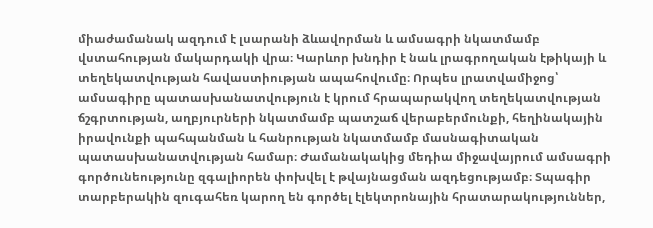միաժամանակ ազդում է լսարանի ձևավորման և ամսագրի նկատմամբ վստահության մակարդակի վրա։ Կարևոր խնդիր է նաև լրագրողական էթիկայի և տեղեկատվության հավաստիության ապահովումը։ Որպես լրատվամիջոց՝ ամսագիրը պատասխանատվություն է կրում հրապարակվող տեղեկատվության ճշգրտության, աղբյուրների նկատմամբ պատշաճ վերաբերմունքի, հեղինակային իրավունքի պահպանման և հանրության նկատմամբ մասնագիտական պատասխանատվության համար։ Ժամանակակից մեդիա միջավայրում ամսագրի գործունեությունը զգալիորեն փոխվել է թվայնացման ազդեցությամբ։ Տպագիր տարբերակին զուգահեռ կարող են գործել էլեկտրոնային հրատարակություններ,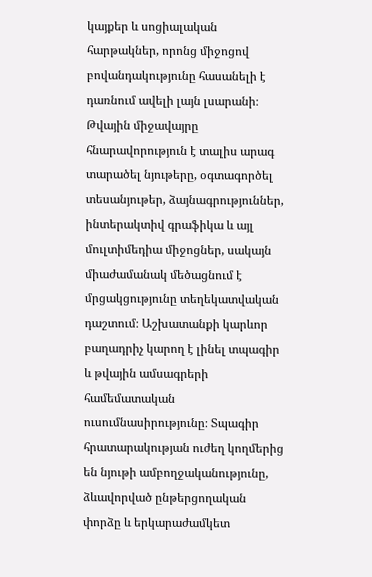կայքեր և սոցիալական հարթակներ, որոնց միջոցով բովանդակությունը հասանելի է դառնում ավելի լայն լսարանի։ Թվային միջավայրը հնարավորություն է տալիս արագ տարածել նյութերը, օգտագործել տեսանյութեր, ձայնագրություններ, ինտերակտիվ գրաֆիկա և այլ մուլտիմեդիա միջոցներ, սակայն միաժամանակ մեծացնում է մրցակցությունը տեղեկատվական դաշտում։ Աշխատանքի կարևոր բաղադրիչ կարող է լինել տպագիր և թվային ամսագրերի համեմատական ուսումնասիրությունը։ Տպագիր հրատարակության ուժեղ կողմերից են նյութի ամբողջականությունը, ձևավորված ընթերցողական փորձը և երկարաժամկետ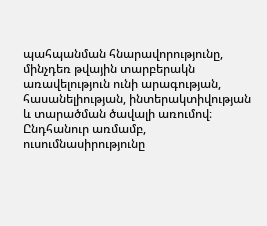պահպանման հնարավորությունը, մինչդեռ թվային տարբերակն առավելություն ունի արագության, հասանելիության, ինտերակտիվության և տարածման ծավալի առումով։ Ընդհանուր առմամբ, ուսումնասիրությունը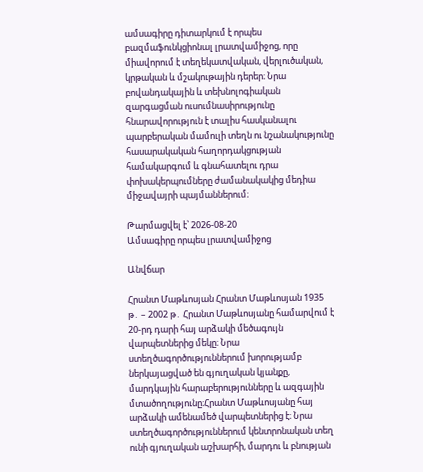ամսագիրը դիտարկում է որպես բազմաֆունկցիոնալ լրատվամիջոց, որը միավորում է տեղեկատվական, վերլուծական, կրթական և մշակութային դերեր։ Նրա բովանդակային և տեխնոլոգիական զարգացման ուսումնասիրությունը հնարավորություն է տալիս հասկանալու պարբերական մամուլի տեղն ու նշանակությունը հասարակական հաղորդակցության համակարգում և գնահատելու դրա փոխակերպումները ժամանակակից մեդիա միջավայրի պայմաններում։

Թարմացվել է՝ 2026-08-20
Ամսագիրը որպես լրատվամիջոց

Անվճար

Հրանտ Մաթևոսյան Հրանտ Մաթևոսյան 1935 թ․ – 2002 թ․ Հրանտ Մաթևոսյանը համարվում է 20-րդ դարի հայ արձակի մեծագույն վարպետներից մեկը։ Նրա ստեղծագործություններում խորությամբ ներկայացված են գյուղական կյանքը, մարդկային հարաբերությունները և ազգային մտածողությունը։Հրանտ Մաթևոսյանը հայ արձակի ամենամեծ վարպետներից է։ Նրա ստեղծագործություններում կենտրոնական տեղ ունի գյուղական աշխարհի, մարդու և բնության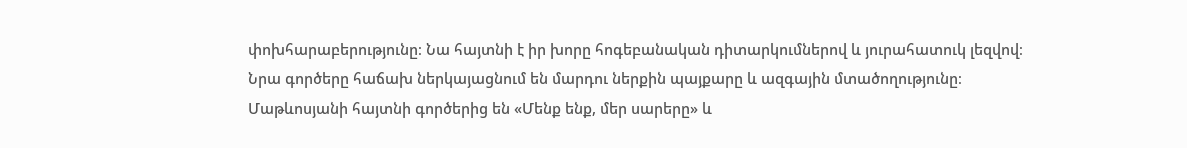փոխհարաբերությունը։ Նա հայտնի է իր խորը հոգեբանական դիտարկումներով և յուրահատուկ լեզվով։ Նրա գործերը հաճախ ներկայացնում են մարդու ներքին պայքարը և ազգային մտածողությունը։ Մաթևոսյանի հայտնի գործերից են «Մենք ենք, մեր սարերը» և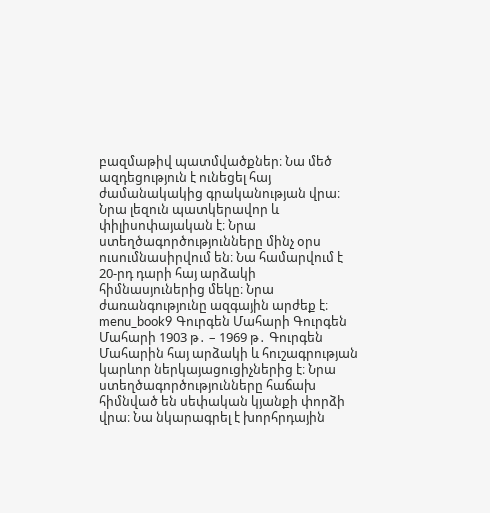բազմաթիվ պատմվածքներ։ Նա մեծ ազդեցություն է ունեցել հայ ժամանակակից գրականության վրա։ Նրա լեզուն պատկերավոր և փիլիսոփայական է։ Նրա ստեղծագործությունները մինչ օրս ուսումնասիրվում են։ Նա համարվում է 20-րդ դարի հայ արձակի հիմնասյուներից մեկը։ Նրա ժառանգությունը ազգային արժեք է։ menu_book9 Գուրգեն Մահարի Գուրգեն Մահարի 1903 թ․ – 1969 թ․ Գուրգեն Մահարին հայ արձակի և հուշագրության կարևոր ներկայացուցիչներից է։ Նրա ստեղծագործությունները հաճախ հիմնված են սեփական կյանքի փորձի վրա։ Նա նկարագրել է խորհրդային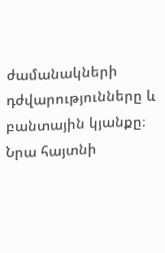ժամանակների դժվարությունները և բանտային կյանքը։ Նրա հայտնի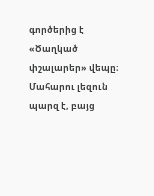գործերից է «Ծաղկած փշալարեր» վեպը։ Մահարու լեզուն պարզ է, բայց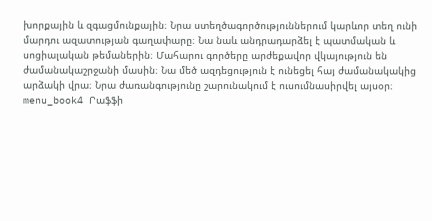խորքային և զգացմունքային։ Նրա ստեղծագործություններում կարևոր տեղ ունի մարդու ազատության գաղափարը։ Նա նաև անդրադարձել է պատմական և սոցիալական թեմաներին։ Մահարու գործերը արժեքավոր վկայություն են ժամանակաշրջանի մասին։ Նա մեծ ազդեցություն է ունեցել հայ ժամանակակից արձակի վրա։ Նրա ժառանգությունը շարունակում է ուսումնասիրվել այսօր։ menu_book4 Րաֆֆի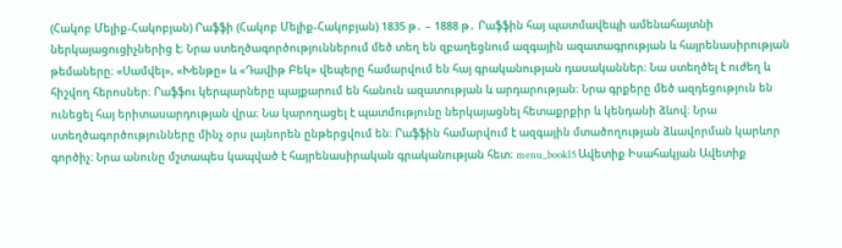(Հակոբ Մելիք-Հակոբյան) Րաֆֆի (Հակոբ Մելիք-Հակոբյան) 1835 թ․ – 1888 թ․ Րաֆֆին հայ պատմավեպի ամենահայտնի ներկայացուցիչներից է։ Նրա ստեղծագործություններում մեծ տեղ են զբաղեցնում ազգային ազատագրության և հայրենասիրության թեմաները։ «Սամվել», «Խենթը» և «Դավիթ Բեկ» վեպերը համարվում են հայ գրականության դասականներ։ Նա ստեղծել է ուժեղ և հիշվող հերոսներ։ Րաֆֆու կերպարները պայքարում են հանուն ազատության և արդարության։ Նրա գրքերը մեծ ազդեցություն են ունեցել հայ երիտասարդության վրա։ Նա կարողացել է պատմությունը ներկայացնել հետաքրքիր և կենդանի ձևով։ Նրա ստեղծագործությունները մինչ օրս լայնորեն ընթերցվում են։ Րաֆֆին համարվում է ազգային մտածողության ձևավորման կարևոր գործիչ։ Նրա անունը մշտապես կապված է հայրենասիրական գրականության հետ։ menu_book15 Ավետիք Իսահակյան Ավետիք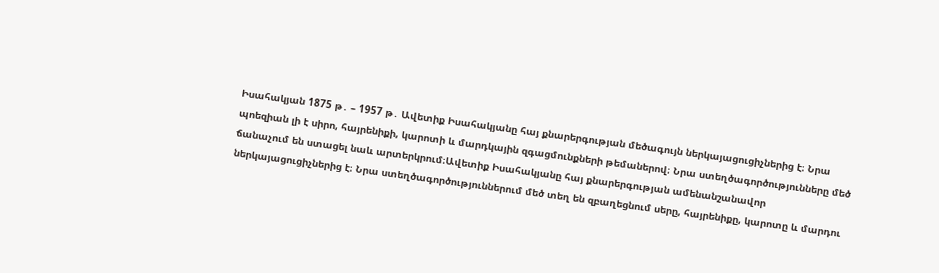Իսահակյան 1875 թ․ – 1957 թ․ Ավետիք Իսահակյանը հայ քնարերգության մեծագույն ներկայացուցիչներից է։ Նրա պոեզիան լի է սիրո, հայրենիքի, կարոտի և մարդկային զգացմունքների թեմաներով։ Նրա ստեղծագործությունները մեծ ճանաչում են ստացել նաև արտերկրում։Ավետիք Իսահակյանը հայ քնարերգության ամենանշանավոր ներկայացուցիչներից է։ Նրա ստեղծագործություններում մեծ տեղ են զբաղեցնում սերը, հայրենիքը, կարոտը և մարդու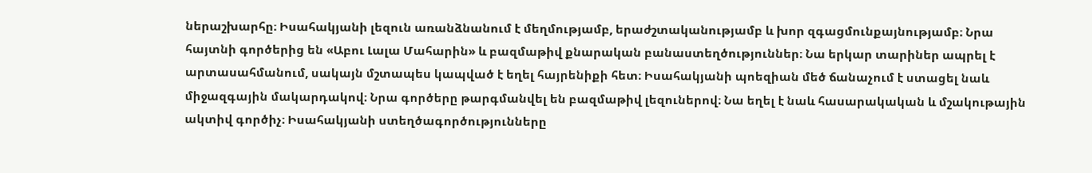ներաշխարհը։ Իսահակյանի լեզուն առանձնանում է մեղմությամբ, երաժշտականությամբ և խոր զգացմունքայնությամբ։ Նրա հայտնի գործերից են «Աբու Լալա Մահարին» և բազմաթիվ քնարական բանաստեղծություններ։ Նա երկար տարիներ ապրել է արտասահմանում, սակայն մշտապես կապված է եղել հայրենիքի հետ։ Իսահակյանի պոեզիան մեծ ճանաչում է ստացել նաև միջազգային մակարդակով։ Նրա գործերը թարգմանվել են բազմաթիվ լեզուներով։ Նա եղել է նաև հասարակական և մշակութային ակտիվ գործիչ։ Իսահակյանի ստեղծագործությունները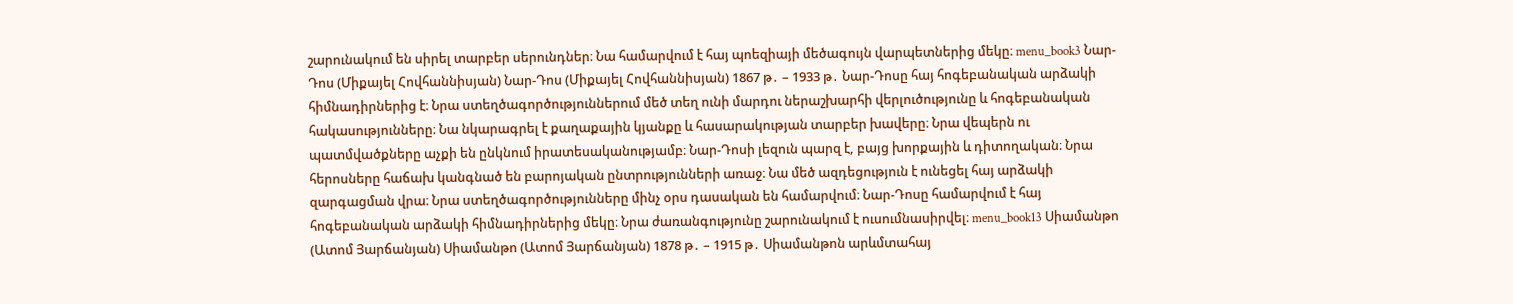շարունակում են սիրել տարբեր սերունդներ։ Նա համարվում է հայ պոեզիայի մեծագույն վարպետներից մեկը։ menu_book3 Նար-Դոս (Միքայել Հովհաննիսյան) Նար-Դոս (Միքայել Հովհաննիսյան) 1867 թ․ – 1933 թ․ Նար-Դոսը հայ հոգեբանական արձակի հիմնադիրներից է։ Նրա ստեղծագործություններում մեծ տեղ ունի մարդու ներաշխարհի վերլուծությունը և հոգեբանական հակասությունները։ Նա նկարագրել է քաղաքային կյանքը և հասարակության տարբեր խավերը։ Նրա վեպերն ու պատմվածքները աչքի են ընկնում իրատեսականությամբ։ Նար-Դոսի լեզուն պարզ է, բայց խորքային և դիտողական։ Նրա հերոսները հաճախ կանգնած են բարոյական ընտրությունների առաջ։ Նա մեծ ազդեցություն է ունեցել հայ արձակի զարգացման վրա։ Նրա ստեղծագործությունները մինչ օրս դասական են համարվում։ Նար-Դոսը համարվում է հայ հոգեբանական արձակի հիմնադիրներից մեկը։ Նրա ժառանգությունը շարունակում է ուսումնասիրվել։ menu_book13 Սիամանթո (Ատոմ Յարճանյան) Սիամանթո (Ատոմ Յարճանյան) 1878 թ․ – 1915 թ․ Սիամանթոն արևմտահայ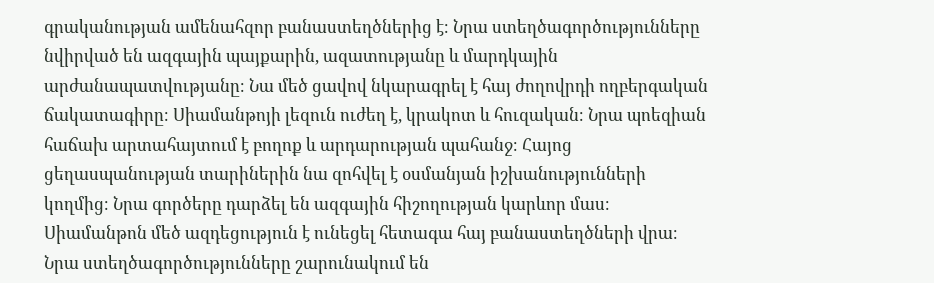գրականության ամենահզոր բանաստեղծներից է։ Նրա ստեղծագործությունները նվիրված են ազգային պայքարին, ազատությանը և մարդկային արժանապատվությանը։ Նա մեծ ցավով նկարագրել է հայ ժողովրդի ողբերգական ճակատագիրը։ Սիամանթոյի լեզուն ուժեղ է, կրակոտ և հուզական։ Նրա պոեզիան հաճախ արտահայտում է բողոք և արդարության պահանջ։ Հայոց ցեղասպանության տարիներին նա զոհվել է օսմանյան իշխանությունների կողմից։ Նրա գործերը դարձել են ազգային հիշողության կարևոր մաս։ Սիամանթոն մեծ ազդեցություն է ունեցել հետագա հայ բանաստեղծների վրա։ Նրա ստեղծագործությունները շարունակում են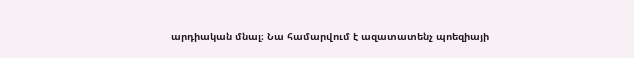արդիական մնալ։ Նա համարվում է ազատատենչ պոեզիայի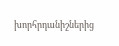խորհրդանիշներից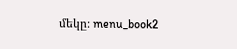մեկը։ menu_book2